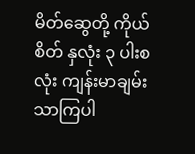မိတ်ဆွေတို့ ကိုယ်စိတ် နှလုံး ၃ ပါးစလုံး ကျန်းမာချမ်းသာကြပါ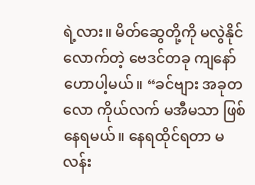ရဲ့လား။ မိတ်ဆွေတို့ကို မလွဲနိုင်လောက်တဲ့ ဗေဒင်တခု ကျနော် ဟောပါ့မယ်။ “ခင်ဗျား အခုတလော ကိုယ်လက် မအီမသာ ဖြစ်နေရမယ်။ နေရထိုင်ရတာ မလန်း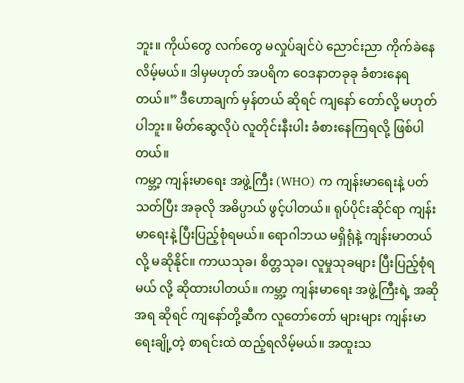ဘူး။ ကိုယ်တွေ လက်တွေ မလှုပ်ချင်ပဲ ညောင်းညာ ကိုက်ခဲနေလိမ့်မယ်။ ဒါမှမဟုတ် အပရိက ဝေဒနာတခုခု ခံစားနေရ တယ်။” ဒီဟောချက် မှန်တယ် ဆိုရင် ကျနော် တော်လို့ မဟုတ်ပါဘူး။ မိတ်ဆွေလိုပဲ လူတိုင်းနီးပါး ခံစားနေကြရလို့ ဖြစ်ပါတယ်။
ကမ္ဘာ့ ကျန်းမာရေး အဖွဲ့ကြီး (WHO) က ကျန်းမာရေးနဲ့ ပတ်သတ်ပြီး အခုလို အဓိပ္ပာယ် ဖွင့်ပါတယ်။ ရုပ်ပိုင်းဆိုင်ရာ ကျန်းမာရေးနဲ့ ပြီးပြည့်စုံရမယ်။ ရောဂါဘယ မရှိရုံနဲ့ ကျန်းမာတယ် လို့ မဆိုနိုင်။ ကာယသုခ၊ စိတ္တသုခ၊ လူမှုသုခများ ပြီးပြည့်စုံရမယ် လို့ ဆိုထားပါတယ်။ ကမ္ဘာ့ ကျန်းမာရေး အဖွဲ့ကြီးရဲ့ အဆိုအရ ဆိုရင် ကျနော်တို့ဆီက လူတော်တော် များများ ကျန်းမာရေးချို့တဲ့ စာရင်းထဲ ထည့်ရလိမ့်မယ်။ အထူးသ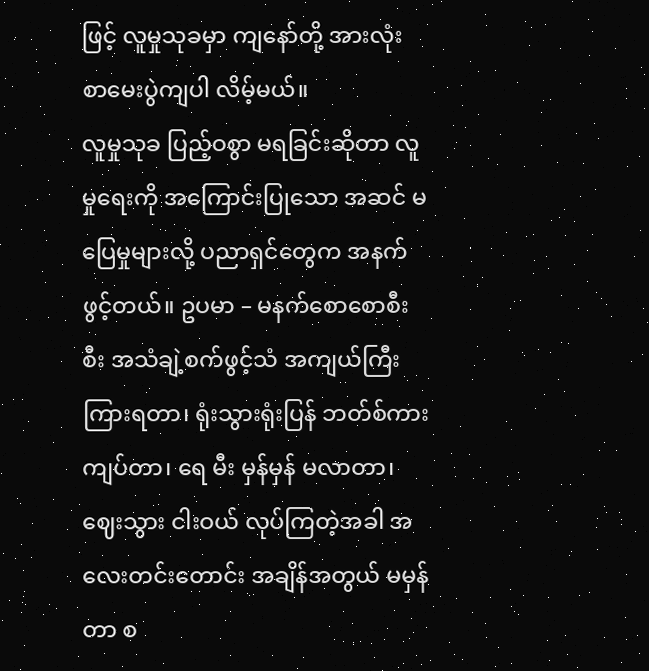ဖြင့် လူမှုသုခမှာ ကျနော်တို့ အားလုံး စာမေးပွဲကျပါ လိမ့်မယ်။
လူမှုသုခ ပြည့်ဝစွာ မရခြင်းဆိုတာ လူမှုရေးကို အကြောင်းပြုသော အဆင် မပြေမှုများလို့ ပညာရှင်တွေက အနက် ဖွင့်တယ်။ ဥပမာ – မနက်စောစောစီးစီး အသံချဲ့စက်ဖွင့်သံ အကျယ်ကြီး ကြားရတာ၊ ရုံးသွားရုံးပြန် ဘတ်စ်ကား ကျပ်တာ၊ ရေ မီး မှန်မှန် မလာတာ၊ ဈေးသွား ငါးဝယ် လုပ်ကြတဲ့အခါ အလေးတင်းတောင်း အချိန်အတွယ် မမှန်တာ စ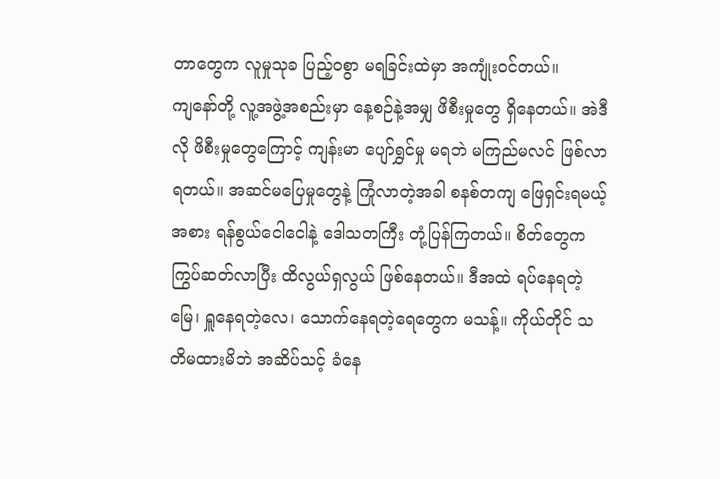တာတွေက လူမှုသုခ ပြည့်ဝစွာ မရခြင်းထဲမှာ အကျုံးဝင်တယ်။
ကျနော်တို့ လူ့အဖွဲ့အစည်းမှာ နေ့စဉ်နဲ့အမျှ ဖိစီးမှုတွေ ရှိနေတယ်။ အဲဒီလို ဖိစီးမှုတွေကြောင့် ကျန်းမာ ပျော်ရွှင်မှု မရဘဲ မကြည်မလင် ဖြစ်လာရတယ်။ အဆင်မပြေမှုတွေနဲ့ ကြုံလာတဲ့အခါ စနစ်တကျ ဖြေရှင်းရမယ့် အစား ရန်စွယ်ငေါငေါနဲ့ ဒေါသတကြီး တုံ့ပြန်ကြတယ်။ စိတ်တွေက ကြွပ်ဆတ်လာပြီး ထိလွယ်ရှလွယ် ဖြစ်နေတယ်။ ဒီအထဲ ရပ်နေရတဲ့ မြေ၊ ရှူနေရတဲ့လေ၊ သောက်နေရတဲ့ရေတွေက မသန့်။ ကိုယ်တိုင် သတိမထားမိဘဲ အဆိပ်သင့် ခံနေ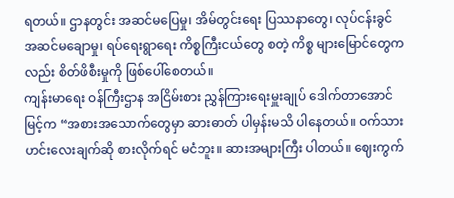ရတယ်။ ဌာနတွင်း အဆင်မပြေမှု၊ အိမ်တွင်းရေး ပြဿနာတွေ၊ လုပ်ငန်းခွင် အဆင်မချောမှု၊ ရပ်ရေးရွာရေး ကိစ္စကြီးငယ်တွေ စတဲ့ ကိစ္စ များမြောင်တွေကလည်း စိတ်ဖိစီးမှုကို ဖြစ်ပေါ်စေတယ်။
ကျန်းမာရေး ဝန်ကြီးဌာန အငြိမ်းစား ညွှန်ကြားရေးမှူးချုပ် ဒေါက်တာအောင်မြင့်က “အစားအသောက်တွေမှာ ဆားဓာတ် ပါမှန်းမသိ ပါနေတယ်။ ဝက်သားဟင်းလေးချက်ဆို စားလိုက်ရင် မငံဘူး။ ဆားအများကြီး ပါတယ်။ ဈေးကွက်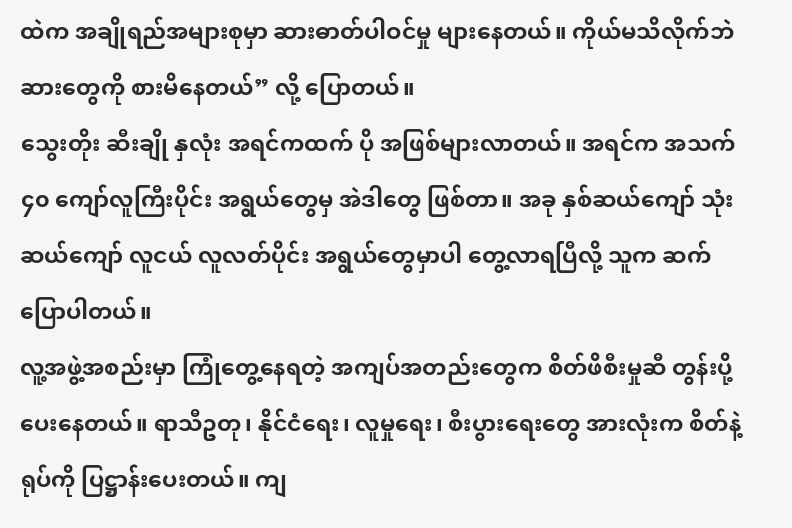ထဲက အချိုရည်အများစုမှာ ဆားဓာတ်ပါဝင်မှု များနေတယ်။ ကိုယ်မသိလိုက်ဘဲ ဆားတွေကို စားမိနေတယ်” လို့ ပြောတယ်။
သွေးတိုး ဆီးချို နှလုံး အရင်ကထက် ပို အဖြစ်များလာတယ်။ အရင်က အသက် ၄၀ ကျော်လူကြီးပိုင်း အရွယ်တွေမှ အဲဒါတွေ ဖြစ်တာ။ အခု နှစ်ဆယ်ကျော် သုံးဆယ်ကျော် လူငယ် လူလတ်ပိုင်း အရွယ်တွေမှာပါ တွေ့လာရပြီလို့ သူက ဆက်ပြောပါတယ်။
လူ့အဖွဲ့အစည်းမှာ ကြုံတွေ့နေရတဲ့ အကျပ်အတည်းတွေက စိတ်ဖိစီးမှုဆီ တွန်းပို့ပေးနေတယ်။ ရာသီဥတု၊ နိုင်ငံရေး၊ လူမှုရေး၊ စီးပွားရေးတွေ အားလုံးက စိတ်နဲ့ရုပ်ကို ပြဋ္ဌာန်းပေးတယ်။ ကျ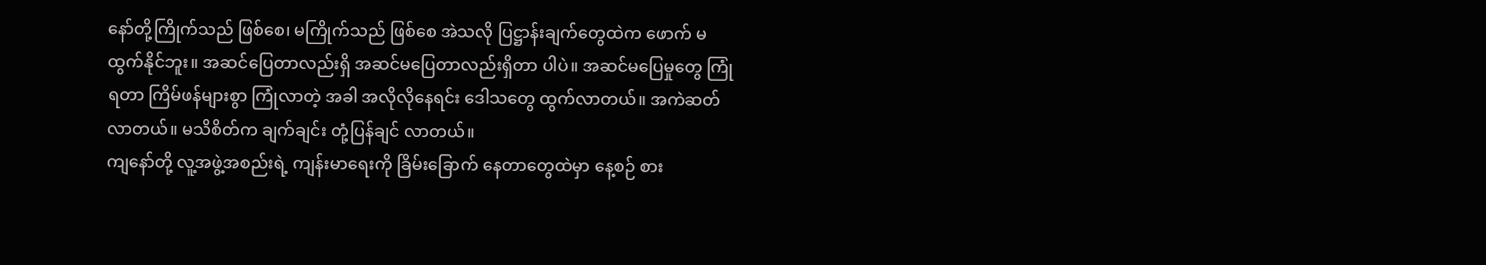နော်တို့ကြိုက်သည် ဖြစ်စေ၊ မကြိုက်သည် ဖြစ်စေ အဲသလို ပြဋ္ဌာန်းချက်တွေထဲက ဖောက် မထွက်နိုင်ဘူး။ အဆင်ပြေတာလည်းရှိ အဆင်မပြေတာလည်းရှိတာ ပါပဲ။ အဆင်မပြေမှုတွေ ကြုံရတာ ကြိမ်ဖန်များစွာ ကြုံလာတဲ့ အခါ အလိုလိုနေရင်း ဒေါသတွေ ထွက်လာတယ်။ အကဲဆတ်လာတယ်။ မသိစိတ်က ချက်ချင်း တုံ့ပြန်ချင် လာတယ်။
ကျနော်တို့ လူ့အဖွဲ့အစည်းရဲ့ ကျန်းမာရေးကို ခြိမ်းခြောက် နေတာတွေထဲမှာ နေ့စဉ် စား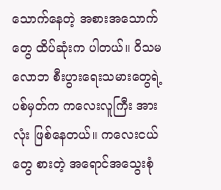သောက်နေတဲ့ အစားအသောက်တွေ ထိပ်ဆုံးက ပါတယ်။ ဝိသမလောဘ စီးပွားရေးသမားတွေရဲ့ ပစ်မှတ်က ကလေးလူကြီး အားလုံး ဖြစ်နေတယ်။ ကလေးငယ်တွေ စားတဲ့ အရောင်အသွေးစုံ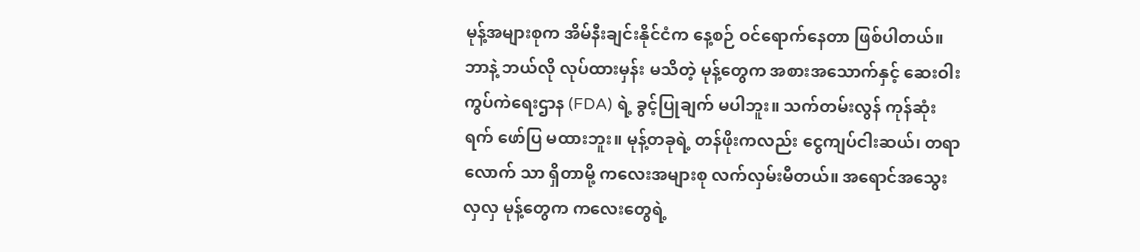မုန့်အများစုက အိမ်နီးချင်းနိုင်ငံက နေ့စဉ် ဝင်ရောက်နေတာ ဖြစ်ပါတယ်။
ဘာနဲ့ ဘယ်လို လုပ်ထားမှန်း မသိတဲ့ မုန့်တွေက အစားအသောက်နှင့် ဆေးဝါးကွပ်ကဲရေးဌာန (FDA) ရဲ့ ခွင့်ပြုချက် မပါဘူး။ သက်တမ်းလွန် ကုန်ဆုံးရက် ဖော်ပြ မထားဘူး။ မုန့်တခုရဲ့ တန်ဖိုးကလည်း ငွေကျပ်ငါးဆယ်၊ တရာလောက် သာ ရှိတာမို့ ကလေးအများစု လက်လှမ်းမီတယ်။ အရောင်အသွေးလှလှ မုန့်တွေက ကလေးတွေရဲ့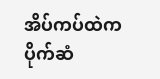အိပ်ကပ်ထဲက ပိုက်ဆံ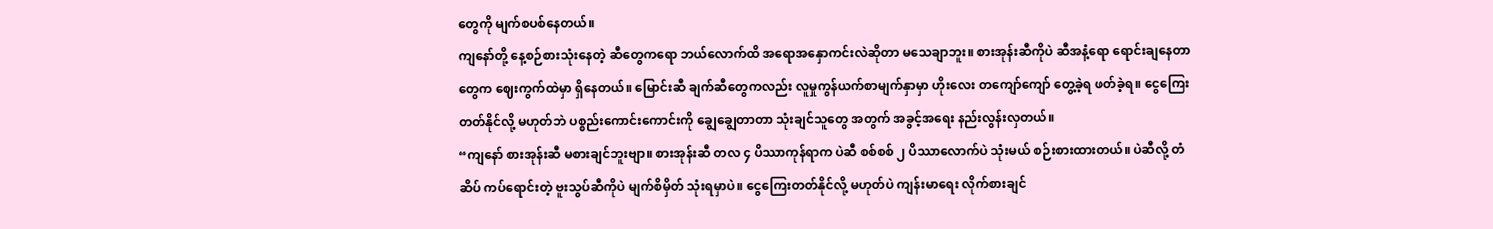တွေကို မျက်စပစ်နေတယ်။
ကျနော်တို့ နေ့စဉ်စားသုံးနေတဲ့ ဆီတွေကရော ဘယ်လောက်ထိ အရောအနှောကင်းလဲဆိုတာ မသေချာဘူး။ စားအုန်းဆီကိုပဲ ဆီအနံ့ရော ရောင်းချနေတာတွေက ဈေးကွက်ထဲမှာ ရှိနေတယ်။ မြောင်းဆီ ချက်ဆီတွေကလည်း လူမှုကွန်ယက်စာမျက်နှာမှာ ဟိုးလေး တကျော်ကျော် တွေ့ခဲ့ရ ဖတ်ခဲ့ရ။ ငွေကြေး တတ်နိုင်လို့ မဟုတ်ဘဲ ပစ္စည်းကောင်းကောင်းကို ချွေချွေတာတာ သုံးချင်သူတွေ အတွက် အခွင့်အရေး နည်းလွန်းလှတယ်။
“ကျနော် စားအုန်းဆီ မစားချင်ဘူးဗျာ။ စားအုန်းဆီ တလ ၄ ပိဿာကုန်ရာက ပဲဆီ စစ်စစ် ၂ ပိဿာလောက်ပဲ သုံးမယ် စဉ်းစားထားတယ်။ ပဲဆီလို့ တံဆိပ် ကပ်ရောင်းတဲ့ ဗူးသွပ်ဆီကိုပဲ မျက်စိမှိတ် သုံးရမှာပဲ။ ငွေကြေးတတ်နိုင်လို့ မဟုတ်ပဲ ကျန်းမာရေး လိုက်စားချင်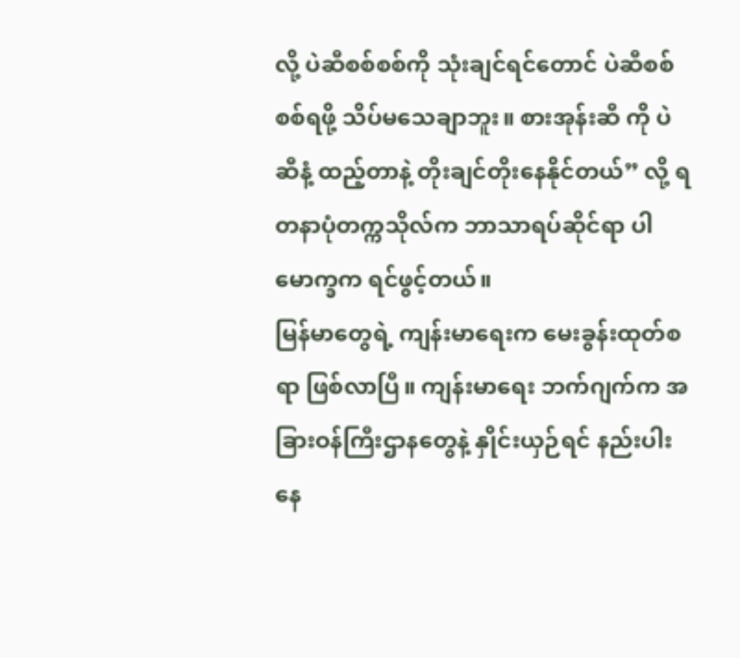လို့ ပဲဆီစစ်စစ်ကို သုံးချင်ရင်တောင် ပဲဆီစစ်စစ်ရဖို့ သိပ်မသေချာဘူး။ စားအုန်းဆီ ကို ပဲဆီနံ့ ထည့်တာနဲ့ တိုးချင်တိုးနေနိုင်တယ်” လို့ ရတနာပုံတက္ကသိုလ်က ဘာသာရပ်ဆိုင်ရာ ပါမောက္ခက ရင်ဖွင့်တယ်။
မြန်မာတွေရဲ့ ကျန်းမာရေးက မေးခွန်းထုတ်စရာ ဖြစ်လာပြီ။ ကျန်းမာရေး ဘက်ဂျက်က အခြားဝန်ကြီးဌာနတွေနဲ့ နှိုင်းယှဉ်ရင် နည်းပါးနေ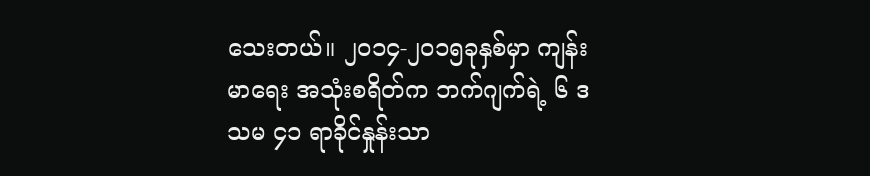သေးတယ်။ ၂၀၁၄-၂၀၁၅ခုနှစ်မှာ ကျန်းမာရေး အသုံးစရိတ်က ဘက်ဂျက်ရဲ့ ၆ ဒသမ ၄၁ ရာခိုင်နှုန်းသာ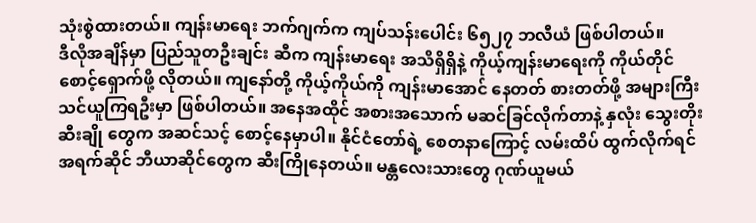သုံးစွဲထားတယ်။ ကျန်းမာရေး ဘက်ဂျက်က ကျပ်သန်းပေါင်း ၆၅၂၇ ဘလီယံ ဖြစ်ပါတယ်။
ဒီလိုအချိန်မှာ ပြည်သူတဦးချင်း ဆီက ကျန်းမာရေး အသိရှိရှိနဲ့ ကိုယ့်ကျန်းမာရေးကို ကိုယ်တိုင် စောင့်ရှောက်ဖို့ လိုတယ်။ ကျနော်တို့ ကိုယ့်ကိုယ်ကို ကျန်းမာအောင် နေတတ် စားတတ်ဖို့ အများကြီး သင်ယူကြရဦးမှာ ဖြစ်ပါတယ်။ အနေအထိုင် အစားအသောက် မဆင်ခြင်လိုက်တာနဲ့ နှလုံး သွေးတိုး ဆီးချို တွေက အဆင်သင့် စောင့်နေမှာပါ။ နိုင်ငံတော်ရဲ့ စေတနာကြောင့် လမ်းထိပ် ထွက်လိုက်ရင် အရက်ဆိုင် ဘီယာဆိုင်တွေက ဆီးကြိုနေတယ်။ မန္တလေးသားတွေ ဂုဏ်ယူမယ်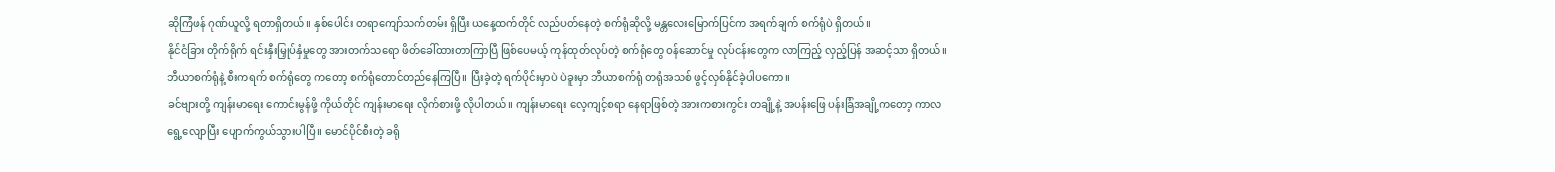ဆိုကြံဖန် ဂုဏ်ယူလို့ ရတာရှိတယ်။ နှစ်ပေါင်း တရာကျော်သက်တမ်း ရှိပြီး ယနေ့ထက်တိုင် လည်ပတ်နေတဲ့ စက်ရုံဆိုလို့ မန္တလေးမြောက်ပြင်က အရက်ချက် စက်ရုံပဲ ရှိတယ်။
နိုင်ငံခြား တိုက်ရိုက် ရင်းနှီးမြှုပ်နှံမှုတွေ အားတက်သရော ဖိတ်ခေါ်ထားတာကြာပြီ ဖြစ်ပေမယ့် ကုန်ထုတ်လုပ်တဲ့ စက်ရုံတွေ ဝန်ဆောင်မှု လုပ်ငန်းတွေက လာကြည့် လှည့်ပြန် အဆင့်သာ ရှိတယ်။ ဘီယာစက်ရုံနဲ့ စီးကရက် စက်ရုံတွေ ကတော့ စက်ရုံတောင်တည်နေကြပြီ။ ပြီးခဲ့တဲ့ ရက်ပိုင်းမှာပဲ ပဲခူးမှာ ဘီယာစက်ရုံ တရုံအသစ် ဖွင့်လှစ်နိုင်ခဲ့ပါပကော။
ခင်ဗျားတို့ ကျန်းမာရေး ကောင်းမွန်ဖို့ ကိုယ်တိုင် ကျန်းမာရေး လိုက်စားဖို့ လိုပါတယ်။ ကျန်းမာရေး လေ့ကျင့်စရာ နေရာဖြစ်တဲ့ အားကစားကွင်း တချို့နဲ့ အပန်းဖြေ ပန်းခြံအချို့ကတော့ ကာလရွေ့လျောပြီး ပျောက်ကွယ်သွားပါပြီ။ မောင်ပိုင်စီးတဲ့ ခရို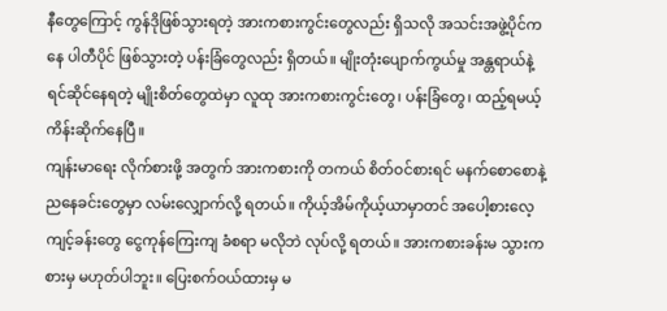နီတွေကြောင့် ကွန်ဒိုဖြစ်သွားရတဲ့ အားကစားကွင်းတွေလည်း ရှိသလို အသင်းအဖွဲ့ပိုင်ကနေ ပါတီပိုင် ဖြစ်သွားတဲ့ ပန်းခြံတွေလည်း ရှိတယ်။ မျိုးတုံးပျောက်ကွယ်မှု အန္တရာယ်နဲ့ ရင်ဆိုင်နေရတဲ့ မျိုးစိတ်တွေထဲမှာ လူထု အားကစားကွင်းတွေ၊ ပန်းခြံတွေ၊ ထည့်ရမယ့်ကိန်းဆိုက်နေပြီ။
ကျန်းမာရေး လိုက်စားဖို့ အတွက် အားကစားကို တကယ် စိတ်ဝင်စားရင် မနက်စောစောနဲ့ ညနေခင်းတွေမှာ လမ်းလျှောက်လို့ ရတယ်။ ကိုယ့်အိမ်ကိုယ့်ယာမှာတင် အပေါ့စားလေ့ကျင့်ခန်းတွေ ငွေကုန်ကြေးကျ ခံစရာ မလိုဘဲ လုပ်လို့ ရတယ်။ အားကစားခန်းမ သွားကစားမှ မဟုတ်ပါဘူး။ ပြေးစက်ဝယ်ထားမှ မ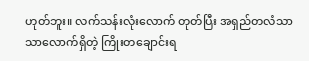ဟုတ်ဘူး။ လက်သန်းလုံးလောက် တုတ်ပြီး အရှည်တလံသာသာလောက်ရှိတဲ့ ကြိုးတချောင်းရ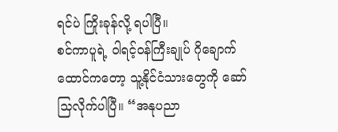ရင်ပဲ ကြိုးခုန်လို့ ရပါပြီ။
စင်ကာပူရဲ့ ဝါရင့်ဝန်ကြီးချုပ် ဂိုချောက်ထောင်ကတော့ သူ့နိုင်ငံသားတွေကို ဆော်သြလိုက်ပါပြီ။ “အနုပညာ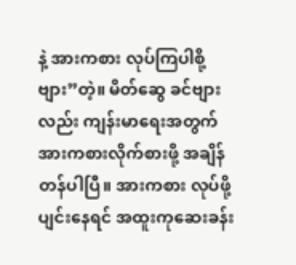နဲ့ အားကစား လုပ်ကြပါစို့ ဗျား”တဲ့။ မိတ်ဆွေ ခင်ဗျားလည်း ကျန်းမာရေးအတွက် အားကစားလိုက်စားဖို့ အချိန်တန်ပါပြီ။ အားကစား လုပ်ဖို့ ပျင်းနေရင် အထူးကုဆေးခန်း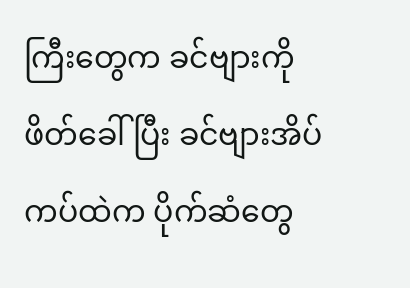ကြီးတွေက ခင်ဗျားကို ဖိတ်ခေါ်ပြီး ခင်ဗျားအိပ်ကပ်ထဲက ပိုက်ဆံတွေ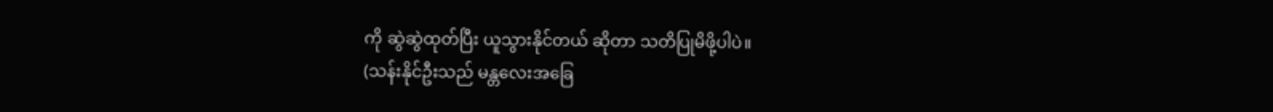ကို ဆွဲဆွဲထုတ်ပြီး ယူသွားနိုင်တယ် ဆိုတာ သတိပြုမိဖို့ပါပဲ။
(သန်းနိုင်ဦးသည် မန္တလေးအခြေ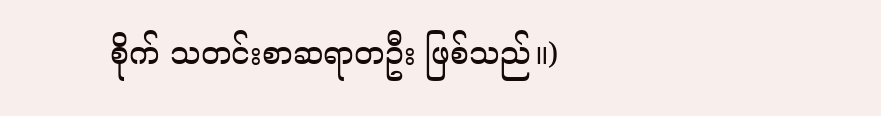စိုက် သတင်းစာဆရာတဦး ဖြစ်သည်။)